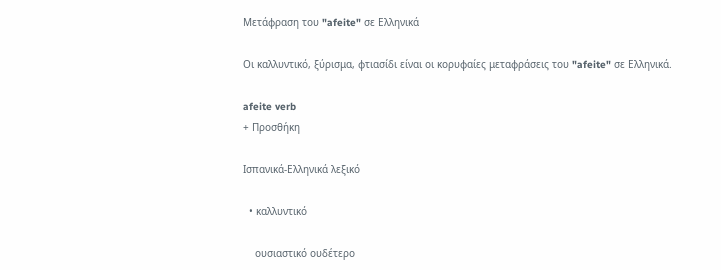Μετάφραση του "afeite" σε Ελληνικά

Οι καλλυντικό, ξύρισμα, φτιασίδι είναι οι κορυφαίες μεταφράσεις του "afeite" σε Ελληνικά.

afeite verb
+ Προσθήκη

Ισπανικά-Ελληνικά λεξικό

  • καλλυντικό

    ουσιαστικό ουδέτερο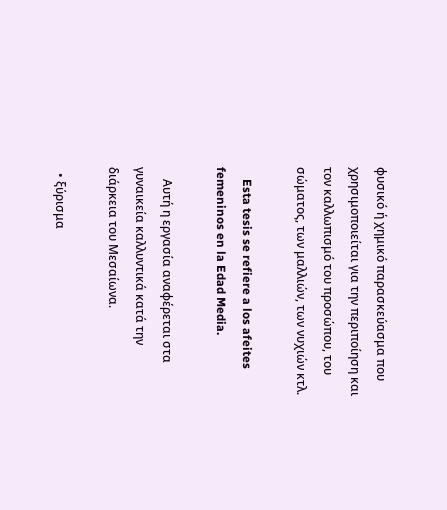φυσικό ή χημικό παρασκεύασμα που χρησιμοποιείται για την περιποίηση και τον καλλωπισμό του προσώπου, του σώματος, των μαλλιών, των νυχιών κτλ.

    Esta tesis se refiere a los afeites femeninos en la Edad Media.

    Αυτή η εργασία αναφέρεται στα γυναικεία καλλυντικά κατά την διάρκεια του Μεσαίωνα.

  • ξύρισμα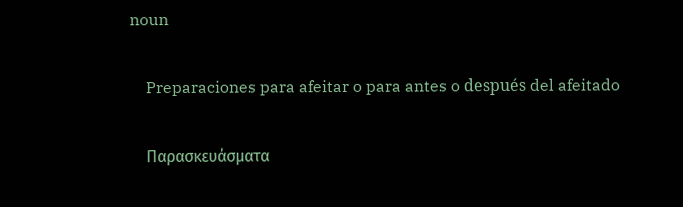noun

    Preparaciones para afeitar o para antes o después del afeitado

    Παρασκευάσματα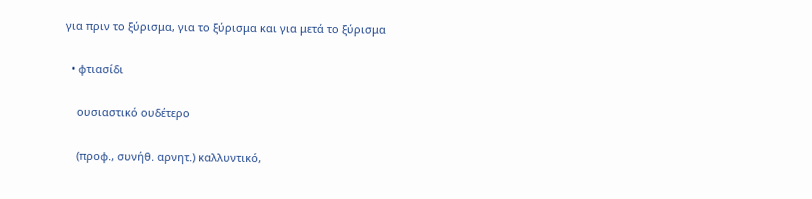για πριν το ξύρισμα, για το ξύρισμα και για μετά το ξύρισμα

  • φτιασίδι

    ουσιαστικό ουδέτερο

    (προφ., συνήθ. αρνητ.) καλλυντικό,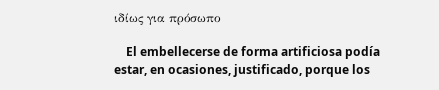ιδίως για πρόσωπο

    El embellecerse de forma artificiosa podía estar, en ocasiones, justificado, porque los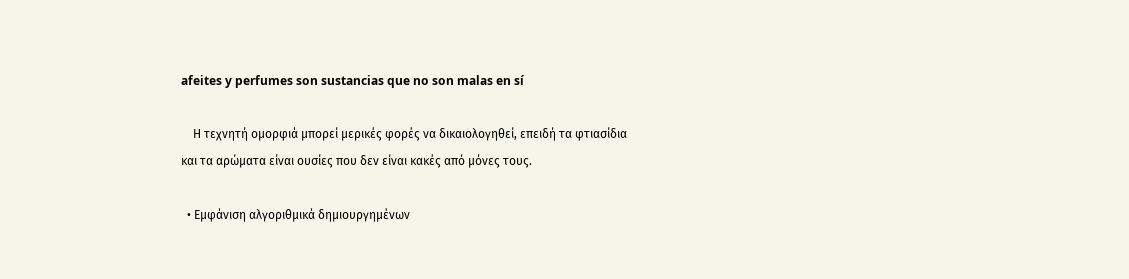afeites y perfumes son sustancias que no son malas en sí

    Η τεχνητή ομορφιά μπορεί μερικές φορές να δικαιολογηθεί, επειδή τα φτιασίδια και τα αρώματα είναι ουσίες που δεν είναι κακές από μόνες τους.

  • Εμφάνιση αλγοριθμικά δημιουργημένων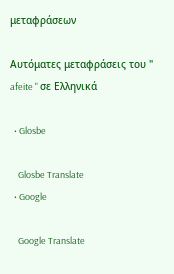μεταφράσεων

Αυτόματες μεταφράσεις του " afeite " σε Ελληνικά

  • Glosbe

    Glosbe Translate
  • Google

    Google Translate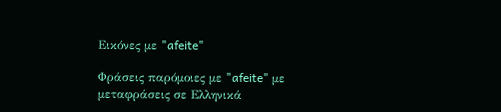Εικόνες με "afeite"

Φράσεις παρόμοιες με "afeite" με μεταφράσεις σε Ελληνικά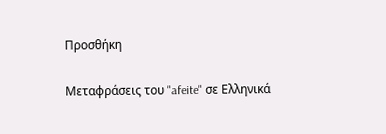Προσθήκη

Μεταφράσεις του "afeite" σε Ελληνικά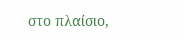στο πλαίσιο,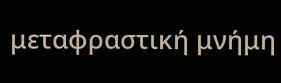μεταφραστική μνήμη